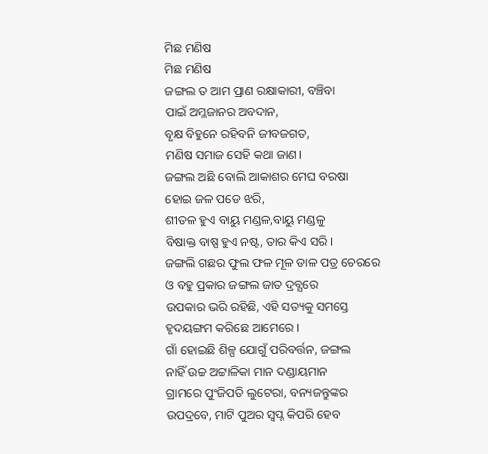ମିଛ ମଣିଷ
ମିଛ ମଣିଷ
ଜଙ୍ଗଲ ତ ଆମ ପ୍ରାଣ ରକ୍ଷାକାରୀ, ବଞ୍ଚିବା
ପାଇଁ ଅମ୍ଳଜାନର ଅବଦାନ,
ବୃକ୍ଷ ବିହୁନେ ରହିବନି ଜୀବଜଗତ,
ମଣିଷ ସମାଜ ସେହି କଥା ଜାଣ।
ଜଙ୍ଗଲ ଅଛି ବୋଲି ଆକାଶର ମେଘ ବରଷା
ହୋଇ ଜଳ ପଡେ ଝରି,
ଶୀତଳ ହୁଏ ବାୟୁ ମଣ୍ଡଳ,ବାୟୁ ମଣ୍ଡଳୁ
ବିଷାକ୍ତ ବାଷ୍ପ ହୁଏ ନଷ୍ଟ, ତାର କିଏ ସରି ।
ଜଙ୍ଗଲି ଗଛର ଫୁଲ ଫଳ ମୂଳ ଡାଳ ପତ୍ର ଚେରରେ
ଓ ବହୁ ପ୍ରକାର ଜଙ୍ଗଲ ଜାତ ଦ୍ରବ୍ଯରେ
ଉପକାର ଭରି ରହିଛି, ଏହି ସତ୍ୟକୁ ସମସ୍ତେ
ହୃଦୟଙ୍ଗମ କରିଛେ ଆମେରେ ।
ଗାଁ ହୋଇଛି ଶିଳ୍ପ ଯୋଗୁଁ ପରିବର୍ତ୍ତନ, ଜଙ୍ଗଲ
ନାହିଁ ଉଚ୍ଚ ଅଟ୍ଟାଳିକା ମାନ ଦଣ୍ଡାୟମାନ
ଗ୍ରାମରେ ପୁଂଜିପତି ଲୁଟେରା, ବନ୍ୟଜନ୍ତୁଙ୍କର
ଉପଦ୍ରବେ, ମାଟି ପୁଅର ସ୍ବପ୍ନ କିପରି ହେବ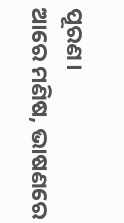ପୂରଣ।
ଆରେ ମଣିଷ, ଭାଷଣରେ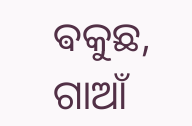ଵକୁଛ, ଗାଆଁ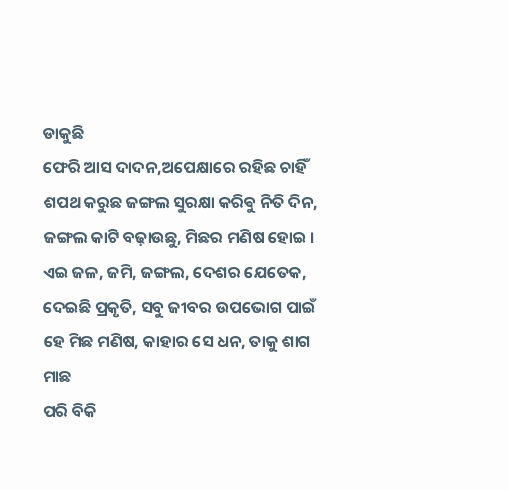ଡାକୁଛି
ଫେରି ଆସ ଦାଦନ,ଅପେକ୍ଷାରେ ରହିଛ ଚାହିଁ
ଶପଥ କରୁଛ ଜଙ୍ଗଲ ସୁରକ୍ଷା କରିଵୁ ନିତି ଦିନ,
ଜଙ୍ଗଲ କାଟି ବଢ଼ାଉଛୁ, ମିଛର ମଣିଷ ହୋଇ ।
ଏଇ ଜଳ, ଜମି, ଜଙ୍ଗଲ, ଦେଶର ଯେତେକ, ଦେଇଛି ପ୍ରକୃତି, ସବୁ ଜୀବର ଉପଭୋଗ ପାଇଁ
ହେ ମିଛ ମଣିଷ, କାହାର ସେ ଧନ, ତାକୁ ଶାଗ ମାଛ
ପରି ବିକି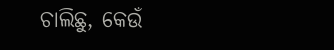ଚାଲିଛୁ, କେଉଁ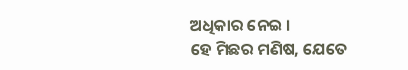ଅଧିକାର ନେଇ ।
ହେ ମିଛର ମଣିଷ, ଯେତେ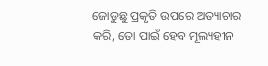ଜୋଡୁଛୁ ପ୍ରକୃତି ଉପରେ ଅତ୍ୟାଚାର କରି, ତୋ ପାଇଁ ହେବ ମୂଲ୍ୟହୀନ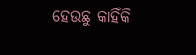ହେଉଛୁ କାହିଁକି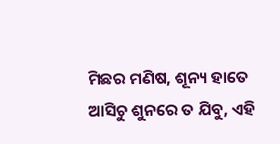ମିଛର ମଣିଷ, ଶୂନ୍ୟ ହାତେ ଆସିଚୁ ଶୁନରେ ତ ଯିବୁ, ଏହି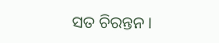ସତ ଚିରନ୍ତନ ।